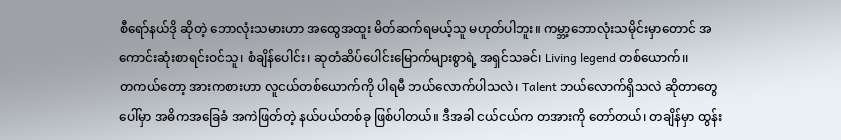စီရော်နယ်ဒို ဆိုတဲ့ ဘောလုံးသမားဟာ အထွေအထူး မိတ်ဆက်ရမယ့်သူ မဟုတ်ပါဘူး။ ကမ္ဘာ့ဘောလုံးသမိုင်းမှာတောင် အကောင်းဆုံးစာရင်းဝင်သူ၊ စံချိန်ပေါင်း၊ ဆုတံဆိပ်ပေါင်းမြောက်များစွာရဲ့ အရှင်သခင်၊ Living legend တစ်ယောက်၊၊
တကယ်တော့ အားကစားဟာ လူငယ်တစ်ယောက်ကို ပါရမီ ဘယ်လောက်ပါသလဲ၊ Talent ဘယ်လောက်ရှိသလဲ ဆိုတာတွေပေါ်မှာ အဓိကအခြေခံ အကဲဖြတ်တဲ့ နယ်ပယ်တစ်ခု ဖြစ်ပါတယ်။ ဒီအခါ ငယ်ငယ်က တအားကို တော်တယ်၊ တချိန်မှာ ထွန်း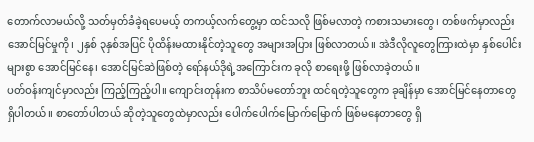တောက်လာမယ်လို့ သတ်မှတ်ခံခဲ့ရပေမယ့် တကယ့်လက်တွေ့မှာ ထင်သလို ဖြစ်မလာတဲ့ ကစားသမားတွေ၊ တစ်ဖက်မှာလည်း အောင်မြင်မှုကို၊ ၂နှစ် ၃နှစ်အပြင် ပိုထိန်းမထားနိုင်တဲ့သူတွေ အများအပြား ဖြစ်လာတယ်။ အဲဒီလိုလူတွေကြားထဲမှာ နှစ်ပေါင်းများစွာ အောင်မြင်နေ၊ အောင်မြင်ဆဲဖြစ်တဲ့ ရော်နယ်ဒိုရဲ့အကြောင်းက ခုလို စာရေးဖို့ ဖြစ်လာခဲ့တယ်။
ပတ်ဝန်းကျင်မှာလည်း ကြည့်ကြည့်ပါ။ ကျောင်းတုန်းက စာသိပ်မတော်ဘူး ထင်ရတဲ့သူတွေက ခုချိန်မှာ အောင်မြင်နေတာတွေ ရှိပါတယ်။ စာတော်ပါတယ် ဆိုတဲ့သူတွေထဲမှာလည်း ပေါက်ပေါက်မြောက်မြောက် ဖြစ်မနေတာတွေ ရှိ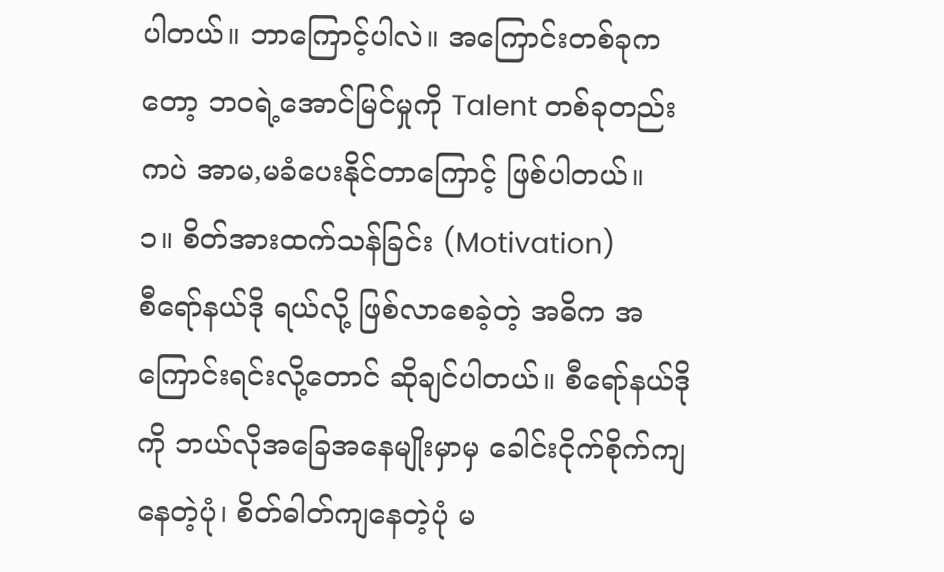ပါတယ်။ ဘာကြောင့်ပါလဲ။ အကြောင်းတစ်ခုကတော့ ဘဝရဲ့အောင်မြင်မှုကို Talent တစ်ခုတည်းကပဲ အာမ,မခံပေးနိုင်တာကြောင့် ဖြစ်ပါတယ်။
၁။ စိတ်အားထက်သန်ခြင်း (Motivation)
စီရော်နယ်ဒို ရယ်လို့ ဖြစ်လာစေခဲ့တဲ့ အဓိက အကြောင်းရင်းလို့တောင် ဆိုချင်ပါတယ်။ စီရော်နယ်ဒိုကို ဘယ်လိုအခြေအနေမျိုးမှာမှ ခေါင်းငိုက်စိုက်ကျနေတဲ့ပုံ၊ စိတ်ဓါတ်ကျနေတဲ့ပုံ မ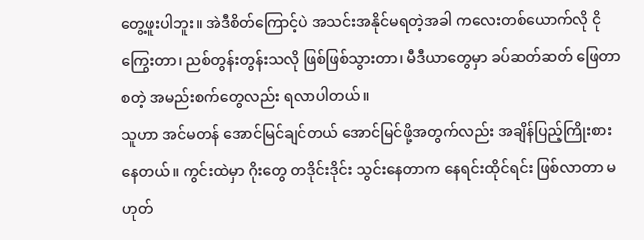တွေ့ဖူးပါဘူး။ အဲဒီစိတ်ကြောင့်ပဲ အသင်းအနိုင်မရတဲ့အခါ ကလေးတစ်ယောက်လို ငိုကြွေးတာ၊ ညစ်တွန်းတွန်းသလို ဖြစ်ဖြစ်သွားတာ၊ မီဒီယာတွေမှာ ခပ်ဆတ်ဆတ် ဖြေတာ စတဲ့ အမည်းစက်တွေလည်း ရလာပါတယ်။
သူဟာ အင်မတန် အောင်မြင်ချင်တယ် အောင်မြင်ဖို့အတွက်လည်း အချိန်ပြည့်ကြိုးစားနေတယ်။ ကွင်းထဲမှာ ဂိုးတွေ တဒိုင်းဒိုင်း သွင်းနေတာက နေရင်းထိုင်ရင်း ဖြစ်လာတာ မဟုတ်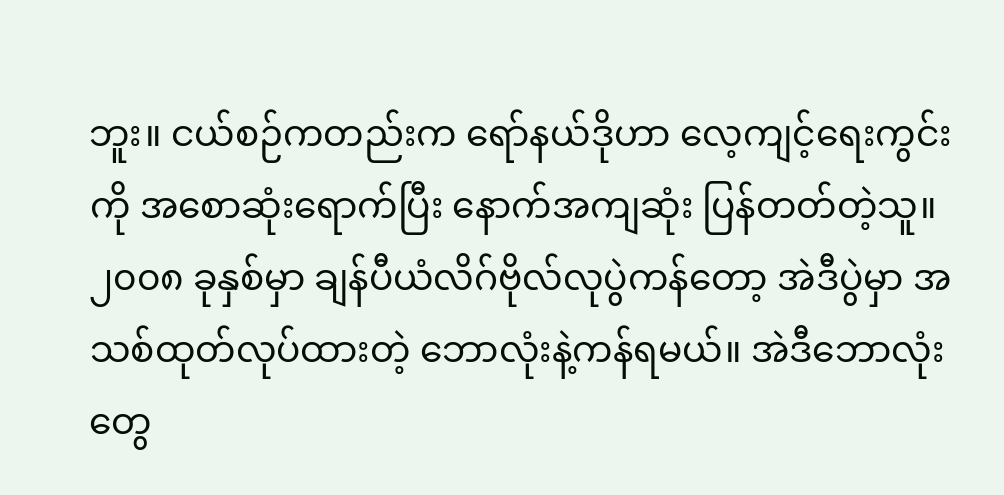ဘူး။ ငယ်စဉ်ကတည်းက ရော်နယ်ဒိုဟာ လေ့ကျင့်ရေးကွင်းကို အစောဆုံးရောက်ပြီး နောက်အကျဆုံး ပြန်တတ်တဲ့သူ။ ၂၀၀၈ ခုနှစ်မှာ ချန်ပီယံလိဂ်ဗိုလ်လုပွဲကန်တော့ အဲဒီပွဲမှာ အသစ်ထုတ်လုပ်ထားတဲ့ ဘောလုံးနဲ့ကန်ရမယ်။ အဲဒီဘောလုံးတွေ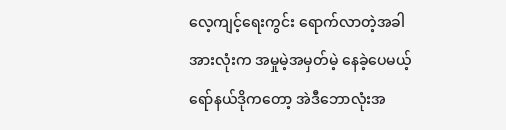လေ့ကျင့်ရေးကွင်း ရောက်လာတဲ့အခါ အားလုံးက အမှုမဲ့အမှတ်မဲ့ နေခဲ့ပေမယ့် ရော်နယ်ဒိုကတော့ အဲဒီဘောလုံးအ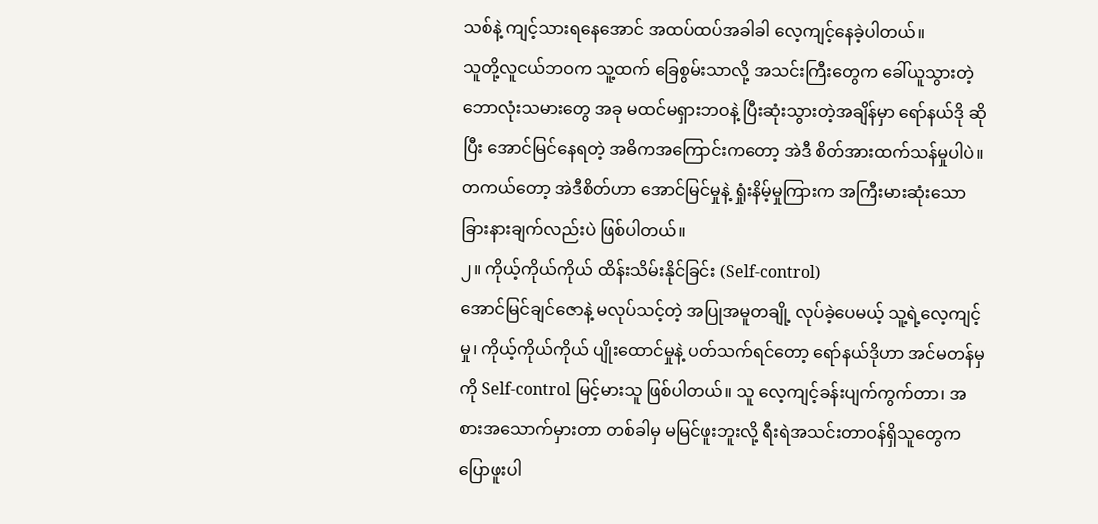သစ်နဲ့ ကျင့်သားရနေအောင် အထပ်ထပ်အခါခါ လေ့ကျင့်နေခဲ့ပါတယ်။
သူတို့လူငယ်ဘဝက သူ့ထက် ခြေစွမ်းသာလို့ အသင်းကြီးတွေက ခေါ်ယူသွားတဲ့ ဘောလုံးသမားတွေ အခု မထင်မရှားဘဝနဲ့ ပြီးဆုံးသွားတဲ့အချိန်မှာ ရော်နယ်ဒို ဆိုပြီး အောင်မြင်နေရတဲ့ အဓိကအကြောင်းကတော့ အဲဒီ စိတ်အားထက်သန်မှုပါပဲ။ တကယ်တော့ အဲဒီစိတ်ဟာ အောင်မြင်မှုနဲ့ ရှုံးနိမ့်မှုကြားက အကြီးမားဆုံးသော ခြားနားချက်လည်းပဲ ဖြစ်ပါတယ်။
၂။ ကိုယ့်ကိုယ်ကိုယ် ထိန်းသိမ်းနိုင်ခြင်း (Self-control)
အောင်မြင်ချင်ဇောနဲ့ မလုပ်သင့်တဲ့ အပြုအမူတချို့ လုပ်ခဲ့ပေမယ့် သူ့ရဲ့လေ့ကျင့်မှု၊ ကိုယ့်ကိုယ်ကိုယ် ပျိုးထောင်မှုနဲ့ ပတ်သက်ရင်တော့ ရော်နယ်ဒိုဟာ အင်မတန်မှကို Self-control မြင့်မားသူ ဖြစ်ပါတယ်။ သူ လေ့ကျင့်ခန်းပျက်ကွက်တာ၊ အစားအသောက်မှားတာ တစ်ခါမှ မမြင်ဖူးဘူးလို့ ရီးရဲအသင်းတာဝန်ရှိသူတွေက ပြောဖူးပါ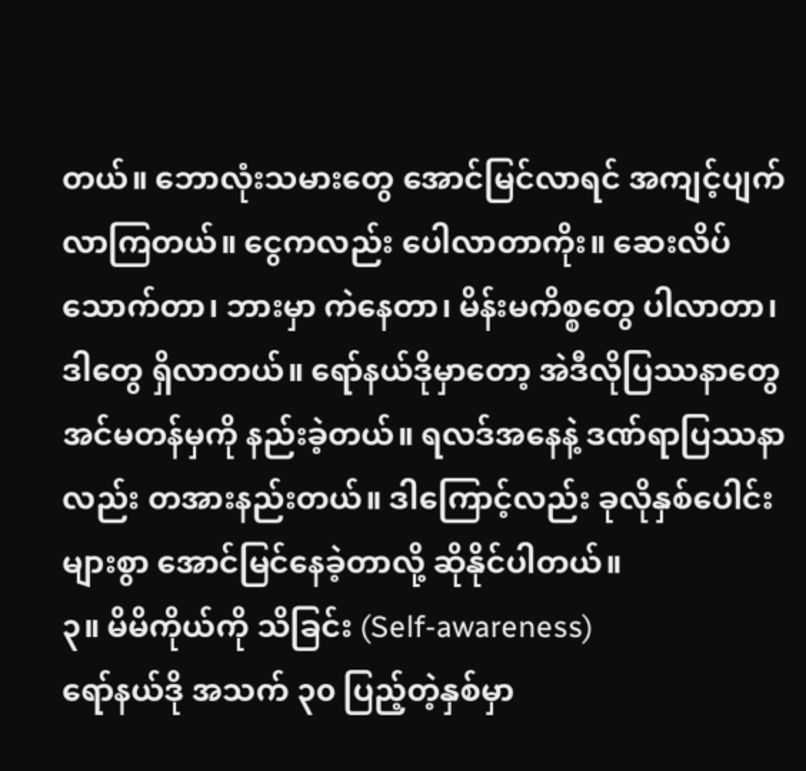တယ်။ ဘောလုံးသမားတွေ အောင်မြင်လာရင် အကျင့်ပျက်လာကြတယ်။ ငွေကလည်း ပေါလာတာကိုး။ ဆေးလိပ်သောက်တာ၊ ဘားမှာ ကဲနေတာ၊ မိန်းမကိစ္စတွေ ပါလာတာ၊ ဒါတွေ ရှိလာတယ်။ ရော်နယ်ဒိုမှာတော့ အဲဒီလိုပြဿနာတွေ အင်မတန်မှကို နည်းခဲ့တယ်။ ရလဒ်အနေနဲ့ ဒဏ်ရာပြဿနာလည်း တအားနည်းတယ်။ ဒါကြောင့်လည်း ခုလိုနှစ်ပေါင်းများစွာ အောင်မြင်နေခဲ့တာလို့ ဆိုနိုင်ပါတယ်။
၃။ မိမိကိုယ်ကို သိခြင်း (Self-awareness)
ရော်နယ်ဒို အသက် ၃၀ ပြည့်တဲ့နှစ်မှာ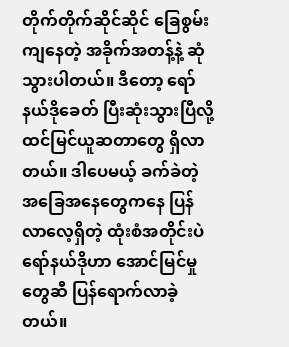တိုက်တိုက်ဆိုင်ဆိုင် ခြေစွမ်းကျနေတဲ့ အခိုက်အတန့်နဲ့ ဆုံသွားပါတယ်။ ဒီတော့ ရော်နယ်ဒိုခေတ် ပြီးဆုံးသွားပြီလို့ ထင်မြင်ယူဆတာတွေ ရှိလာတယ်။ ဒါပေမယ့် ခက်ခဲတဲ့ အခြေအနေတွေကနေ ပြန်လာလေ့ရှိတဲ့ ထုံးစံအတိုင်းပဲ ရော်နယ်ဒိုဟာ အောင်မြင်မှုတွေဆီ ပြန်ရောက်လာခဲ့တယ်။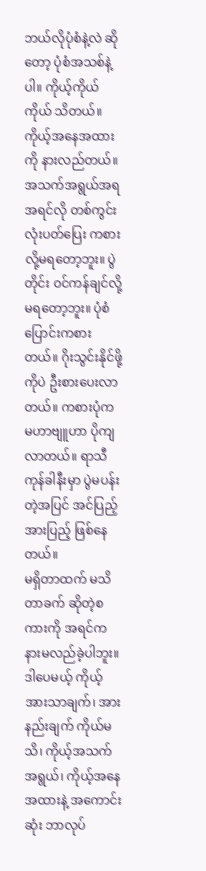ဘယ်လိုပုံစံနဲ့လဲ ဆိုတော့ ပုံစံအသစ်နဲ့ပါ။ ကိုယ့်ကိုယ်ကိုယ် သိတယ်။ ကိုယ့်အနေအထားကို နားလည်တယ်။ အသက်အရွယ်အရ အရင်လို တစ်ကွင်းလုံးပတ်ပြေး ကစားလို့မရတော့ဘူး။ ပွဲတိုင်း ဝင်ကန်ချင်လို့ မရတော့ဘူး။ ပုံစံပြောင်းကစားတယ်။ ဂိုးသွင်းနိုင်ဖို့ကိုပဲ ဦးစားပေးလာတယ်။ ကစားပုံက မဟာဗျူဟာ ပိုကျလာတယ်။ ရာသီကုန်ခါနီးမှာ ပွဲမပန်းတဲ့အပြင် အင်ပြည့်အားပြည့် ဖြစ်နေတယ်။
မရှိတာထက် မသိတာခက် ဆိုတဲ့စကားကို အရင်က နားမလည်ခဲ့ပါဘူး။ ဒါပေမယ့် ကိုယ့်အားသာချက်၊ အားနည်းချက် ကိုယ်မသိ၊ ကိုယ့်အသက်အရွယ်၊ ကိုယ့်အနေအထားနဲ့ အကောင်းဆုံး ဘာလုပ်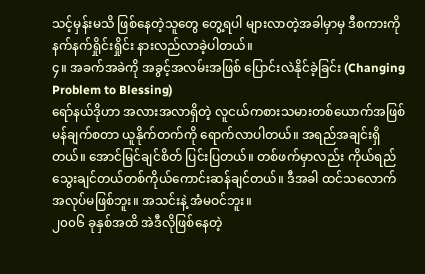သင့်မှန်းမသိ ဖြစ်နေတဲ့သူတွေ တွေ့ရပါ များလာတဲ့အခါမှာမှ ဒီစကားကို နက်နက်ရှိုင်းရှိုင်း နားလည်လာခဲ့ပါတယ်။
၄။ အခက်အခဲကို အခွင့်အလမ်းအဖြစ် ပြောင်းလဲနိုင်ခဲ့ခြင်း (Changing Problem to Blessing)
ရော်နယ်ဒိုဟာ အလားအလာရှိတဲ့ လူငယ်ကစားသမားတစ်ယောက်အဖြစ် မန်ချက်စတာ ယူနိုက်တက်ကို ရောက်လာပါတယ်။ အရည်အချင်းရှိတယ်။ အောင်မြင်ချင်စိတ် ပြင်းပြတယ်။ တစ်ဖက်မှာလည်း ကိုယ်ရည်သွေးချင်တယ်တစ်ကိုယ်ကောင်းဆန်ချင်တယ်။ ဒီအခါ ထင်သလောက် အလုပ်မဖြစ်ဘူး။ အသင်းနဲ့ အံမဝင်ဘူး။
၂၀၀၆ ခုနှစ်အထိ အဲဒီလိုဖြစ်နေတဲ့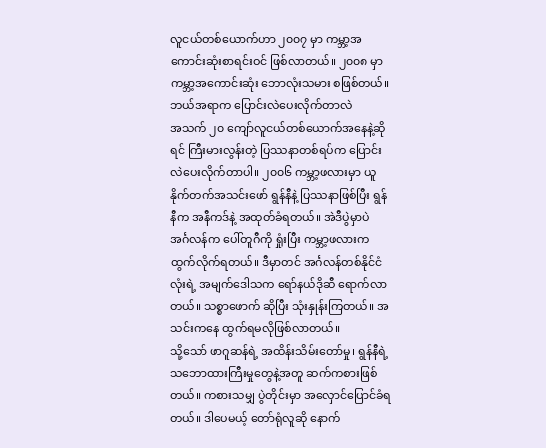လူငယ်တစ်ယောက်ဟာ ၂၀၀၇ မှာ ကမ္ဘာ့အကောင်းဆုံးစာရင်းဝင် ဖြစ်လာတယ်။ ၂၀၀၈ မှာ ကမ္ဘာ့အကောင်းဆုံး ဘောလုံးသမား စဖြစ်တယ်။
ဘယ်အရာက ပြောင်းလဲပေးလိုက်တာလဲ
အသက် ၂၀ ကျော်လူငယ်တစ်ယောက်အနေနဲ့ဆိုရင် ကြီးမားလွန်းတဲ့ ပြဿနာတစ်ရပ်က ပြောင်းလဲပေးလိုက်တာပါ။ ၂၀၀၆ ကမ္ဘာ့ဖလားမှာ ယူနိုက်တက်အသင်းဖော် ရွန်နီနဲ့ ပြဿနာဖြစ်ပြီး ရွန်နီက အနီကဒ်နဲ့ အထုတ်ခံရတယ်။ အဲဒီပွဲမှာပဲ အင်္ဂလန်က ပေါ်တူဂီကို ရှုံးပြီး ကမ္ဘာ့ဖလားက ထွက်လိုက်ရတယ်။ ဒီမှာတင် အင်္ဂလန်တစ်နိုင်ငံလုံးရဲ့ အမျက်ဒေါသက ရော်နယ်ဒိုဆီ ရောက်လာတယ်။ သစ္စာဖောက် ဆိုပြီး သုံးနှုန်းကြတယ်။ အသင်းကနေ ထွက်ရမလိုဖြစ်လာတယ်။
သို့သော် ဖာဂူဆန်ရဲ့ အထိန်းသိမ်းတော်မှု၊ ရွန်နီရဲ့ သဘောထားကြီးမှုတွေနဲ့အတူ ဆက်ကစားဖြစ်တယ်။ ကစားသမျှ ပွဲတိုင်းမှာ အလှောင်ပြောင်ခံရတယ်။ ဒါပေမယ့် တော်ရုံလူဆို နောက်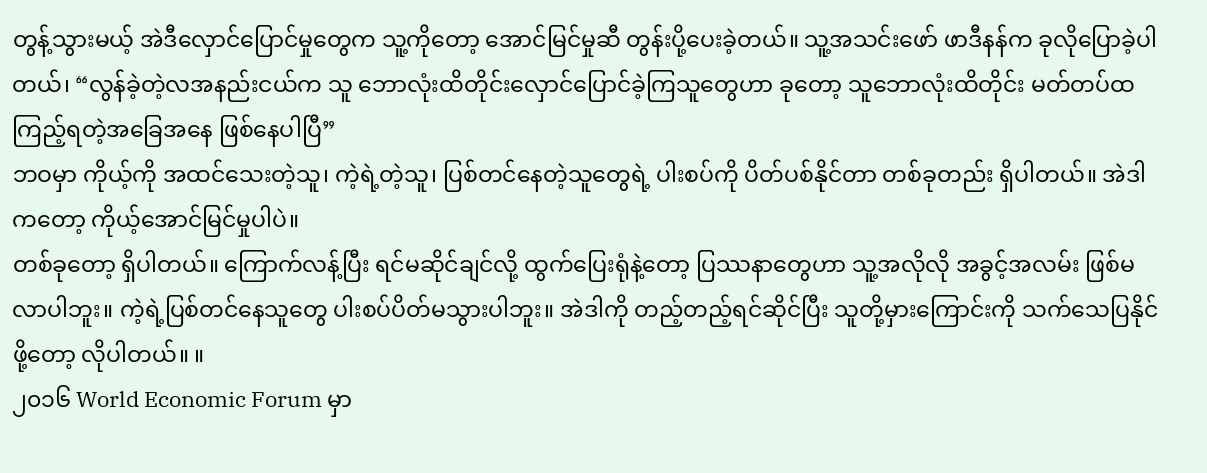တွန့်သွားမယ့် အဲဒီလှောင်ပြောင်မှုတွေက သူ့ကိုတော့ အောင်မြင်မှုဆီ တွန်းပို့ပေးခဲ့တယ်။ သူ့အသင်းဖော် ဖာဒီနန်က ခုလိုပြောခဲ့ပါတယ်၊ “လွန်ခဲ့တဲ့လအနည်းငယ်က သူ ဘောလုံးထိတိုင်းလှောင်ပြောင်ခဲ့ကြသူတွေဟာ ခုတော့ သူဘောလုံးထိတိုင်း မတ်တပ်ထ ကြည့်ရတဲ့အခြေအနေ ဖြစ်နေပါပြီ”
ဘဝမှာ ကိုယ့်ကို အထင်သေးတဲ့သူ၊ ကဲ့ရဲ့တဲ့သူ၊ ပြစ်တင်နေတဲ့သူတွေရဲ့ ပါးစပ်ကို ပိတ်ပစ်နိုင်တာ တစ်ခုတည်း ရှိပါတယ်။ အဲဒါကတော့ ကိုယ့်အောင်မြင်မှုပါပဲ။
တစ်ခုတော့ ရှိပါတယ်။ ကြောက်လန့်ပြီး ရင်မဆိုင်ချင်လို့ ထွက်ပြေးရုံနဲ့တော့ ပြဿနာတွေဟာ သူ့အလိုလို အခွင့်အလမ်း ဖြစ်မလာပါဘူး။ ကဲ့ရဲ့ပြစ်တင်နေသူတွေ ပါးစပ်ပိတ်မသွားပါဘူး။ အဲဒါကို တည့်တည့်ရင်ဆိုင်ပြီး သူတို့မှားကြောင်းကို သက်သေပြနိုင်ဖို့တော့ လိုပါတယ်။ ။
၂၀၁၆ World Economic Forum မှာ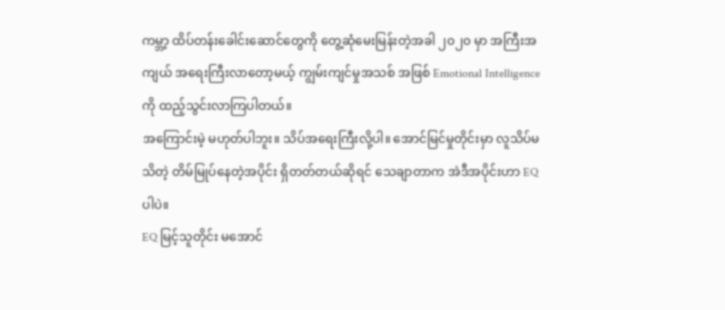ကမ္ဘာ့ ထိပ်တန်းခေါင်းဆောင်တွေကို တွေ့ဆုံမေးမြန်းတဲ့အခါ ၂၀၂၀ မှာ အကြီးအကျယ် အရေးကြီးလာတော့မယ့် ကျွမ်းကျင်မှုအသစ် အဖြစ် Emotional Intelligence ကို ထည့်သွင်းလာကြပါတယ်။
အကြောင်းမဲ့ မဟုတ်ပါဘူး။ သိပ်အရေးကြီးလို့ပါ။ အောင်မြင်မှုတိုင်းမှာ လူသိပ်မသိတဲ့ တိမ်မြုပ်နေတဲ့အပိုင်း ရှိတတ်တယ်ဆိုရင် သေချာတာက အဲဒီအပိုင်းဟာ EQ ပါပဲ။
EQ မြင့်သူတိုင်း မအောင်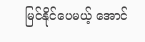မြင်နိုင်ပေမယ့် အောင်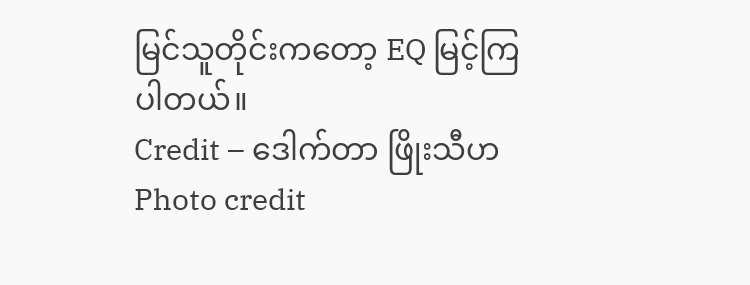မြင်သူတိုင်းကတော့ EQ မြင့်ကြပါတယ်။
Credit – ဒေါက်တာ ဖြိုးသီဟ
Photo credit